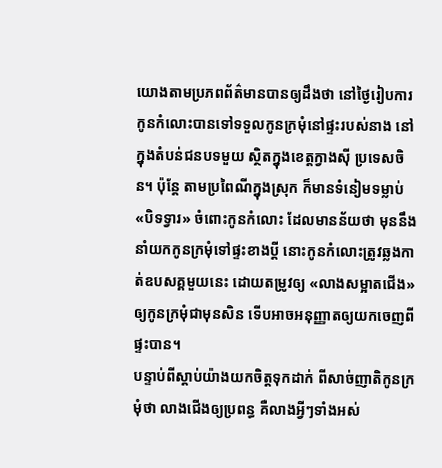យោងតាមប្រភពព័ត៌មានបានឲ្យដឹងថា នៅថ្ងៃរៀបការ កូនកំលោះបានទៅទទួលកូនក្រមុំនៅផ្ទះរបស់នាង នៅក្នុងតំបន់ជនបទមួយ ស្ថិតក្នុងខេត្តក្វាងស៊ី ប្រទេសចិន។ ប៉ុន្តែ តាមប្រពៃណីក្នុងស្រុក ក៏មានទំនៀមទម្លាប់ «បិទទ្វារ» ចំពោះកូនកំលោះ ដែលមានន័យថា មុននឹងនាំយកកូនក្រមុំទៅផ្ទះខាងប្តី នោះកូនកំលោះត្រូវឆ្លងកាត់ឧបសគ្គមួយនេះ ដោយតម្រូវឲ្យ «លាងសម្អាតជើង» ឲ្យកូនក្រមុំជាមុនសិន ទើបអាចអនុញ្ញាតឲ្យយកចេញពីផ្ទះបាន។
បន្ទាប់ពីស្តាប់យ៉ាងយកចិត្តទុកដាក់ ពីសាច់ញាតិកូនក្រមុំថា លាងជើងឲ្យប្រពន្ធ គឺលាងអ្វីៗទាំងអស់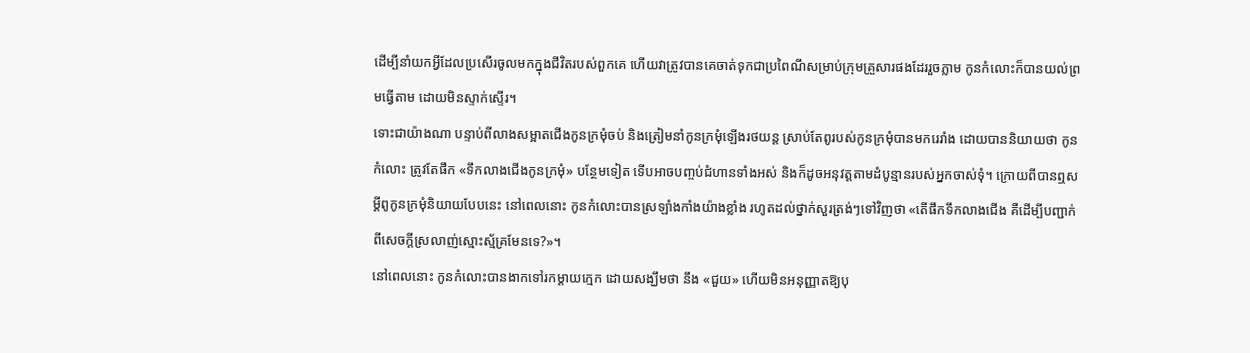ដើម្បីនាំយកអ្វីដែលប្រសើរចូលមកក្នុងជីវិតរបស់ពួកគេ ហើយវាត្រូវបានគេចាត់ទុកជាប្រពៃណីសម្រាប់ក្រុមគ្រួសារផងដែររួចភ្លាម កូនកំលោះក៏បានយល់ព្រមធ្វើតាម ដោយមិនស្ទាក់ស្ទើរ។
ទោះជាយ៉ាងណា បន្ទាប់ពីលាងសម្អាតជើងកូនក្រមុំចប់ និងត្រៀមនាំកូនក្រមុំឡើងរថយន្ត ស្រាប់តែពូរបស់កូនក្រមុំបានមករេរាំង ដោយបាននិយាយថា កូនកំលោះ ត្រូវតែផឹក «ទឹកលាងជើងកូនក្រមុំ» បន្ថែមទៀត ទើបអាចបញ្ចប់ជំហានទាំងអស់ និងក៏ដូចអនុវត្តតាមដំបូន្មានរបស់អ្នកចាស់ទុំ។ ក្រោយពីបានឮសម្តីពូកូនក្រមុំនិយាយបែបនេះ នៅពេលនោះ កូនកំលោះបានស្រឡាំងកាំងយ៉ាងខ្លាំង រហូតដល់ថ្នាក់សួរត្រង់ៗទៅវិញថា «តើផឹកទឹកលាងជើង គឺដើម្បីបញ្ជាក់ពីសេចក្តីស្រលាញ់ស្មោះស្ម័គ្រមែនទេ?»។
នៅពេលនោះ កូនកំលោះបានងាកទៅរកម្តាយក្មេក ដោយសង្ឃឹមថា នឹង «ជួយ» ហើយមិនអនុញ្ញាតឱ្យបុ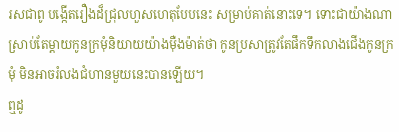រសជាពូ បង្កើតរឿងដ៏ជ្រុលហួសហេតុបែបនេះ សម្រាប់គាត់នោះទេ។ ទោះជាយ៉ាងណា ស្រាប់តែម្តាយកូនក្រមុំនិយាយយ៉ាងម៉ឺងម៉ាត់ថា កូនប្រសាត្រូវតែផឹកទឹកលាងជើងកូនក្រមុំ មិនអាចរំលងជំហានមួយនេះបានឡើយ។
ឮដូ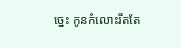ច្នេះ កូនកំលោះរឹតតែ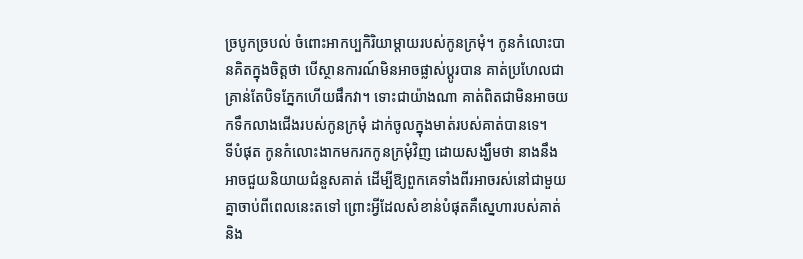ច្របូកច្របល់ ចំពោះអាកប្បកិរិយាម្តាយរបស់កូនក្រមុំ។ កូនកំលោះបានគិតក្នុងចិត្តថា បើស្ថានការណ៍មិនអាចផ្លាស់ប្តូរបាន គាត់ប្រហែលជាគ្រាន់តែបិទភ្នែកហើយផឹកវា។ ទោះជាយ៉ាងណា គាត់ពិតជាមិនអាចយកទឹកលាងជើងរបស់កូនក្រមុំ ដាក់ចូលក្នុងមាត់របស់គាត់បានទេ។
ទីបំផុត កូនកំលោះងាកមករកកូនក្រមុំវិញ ដោយសង្ឃឹមថា នាងនឹងអាចជួយនិយាយជំនួសគាត់ ដើម្បីឱ្យពួកគេទាំងពីរអាចរស់នៅជាមួយគ្នាចាប់ពីពេលនេះតទៅ ព្រោះអ្វីដែលសំខាន់បំផុតគឺស្នេហារបស់គាត់និង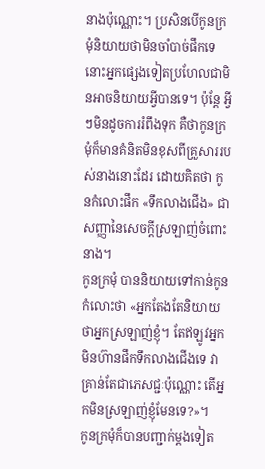នាងប៉ុណ្ណោះ។ ប្រសិនបើកូនក្រមុំនិយាយថាមិនចាំបាច់ផឹកទេ នោះអ្នកផ្សេងទៀតប្រហែលជាមិនអាចនិយាយអ្វីបានទេ។ ប៉ុន្តែ អ្វីៗមិនដូចការរំពឹងទុក គឺថាកូនក្រមុំក៏មានគំនិតមិនខុសពីគ្រួសាររបស់នាងនោះដែរ ដោយគិតថា កូនកំលោះផឹក «ទឹកលាងជើង» ជាសញ្ញានៃសេចក្ដីស្រឡាញ់ចំពោះនាង។
កូនក្រមុំ បាននិយាយទៅកាន់កូនកំលោះថា «អ្នកតែងតែនិយាយថាអ្នកស្រឡាញ់ខ្ញុំ។ តែឥឡូវអ្នកមិនហ៊ានផឹកទឹកលាងជើងទេ វាគ្រាន់តែជាភេសជ្ជៈប៉ុណ្ណោះ តើអ្នកមិនស្រឡាញ់ខ្ញុំមែនទេ?»។
កូនក្រមុំក៏បានបញ្ជាក់ម្តងទៀត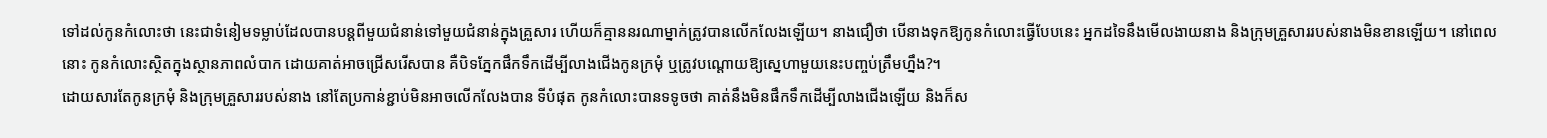ទៅដល់កូនកំលោះថា នេះជាទំនៀមទម្លាប់ដែលបានបន្តពីមួយជំនាន់ទៅមួយជំនាន់ក្នុងគ្រួសារ ហើយក៏គ្មាននរណាម្នាក់ត្រូវបានលើកលែងឡើយ។ នាងជឿថា បើនាងទុកឱ្យកូនកំលោះធ្វើបែបនេះ អ្នកដទៃនឹងមើលងាយនាង និងក្រុមគ្រួសាររបស់នាងមិនខានឡើយ។ នៅពេលនោះ កូនកំលោះស្ថិតក្នុងស្ថានភាពលំបាក ដោយគាត់អាចជ្រើសរើសបាន គឺបិទភ្នែកផឹកទឹកដើម្បីលាងជើងកូនក្រមុំ ឬត្រូវបណ្តោយឱ្យស្នេហាមួយនេះបញ្ចប់ត្រឹមហ្នឹង?។
ដោយសារតែកូនក្រមុំ និងក្រុមគ្រួសាររបស់នាង នៅតែប្រកាន់ខ្ជាប់មិនអាចលើកលែងបាន ទីបំផុត កូនកំលោះបានទទូចថា គាត់នឹងមិនផឹកទឹកដើម្បីលាងជើងឡើយ និងក៏ស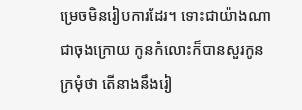ម្រេចមិនរៀបការដែរ។ ទោះជាយ៉ាងណា ជាចុងក្រោយ កូនកំលោះក៏បានសួរកូនក្រមុំថា តើនាងនឹងរៀ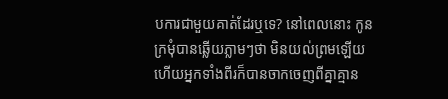បការជាមួយគាត់ដែរឬទេ? នៅពេលនោះ កូនក្រមុំបានឆ្លើយភ្លាមៗថា មិនយល់ព្រមឡើយ ហើយអ្នកទាំងពីរក៏បានចាកចេញពីគ្នាគ្មាន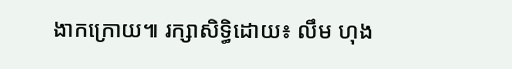ងាកក្រោយ៕ រក្សាសិទ្ធិដោយ៖ លឹម ហុង